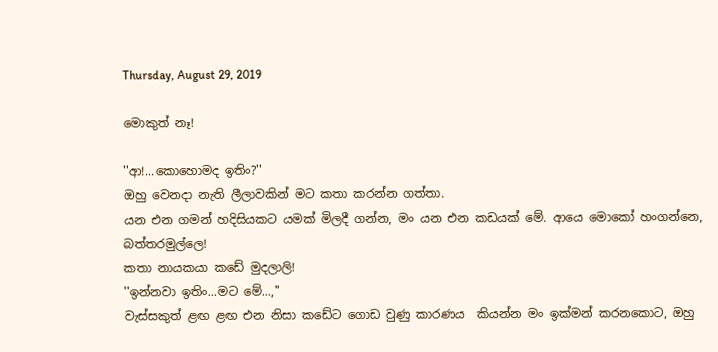Thursday, August 29, 2019

මොකුත් නෑ!

''ආ!...කොහොමද ඉතිං?''
ඔහු වෙනදා නැති ලීලාවකින් මට කතා කරන්න ගත්තා.
යන එන ගමන් හදිසියකට යමක් මිලදී ගන්න, මං යන එන කඩයක් මේ. ආයෙ මොකෝ හංගන්නෙ, බත්තරමුල්ලෙ!
කතා නායකයා කඩේ මුදලාලි!
''ඉන්නවා ඉතිං...මට මේ...,''
වැස්සකුත් ළඟ ළඟ එන නිසා කඩේට ගොඩ වුණු කාරණය  කියන්න මං ඉක්මන් කරනකොට, ඔහු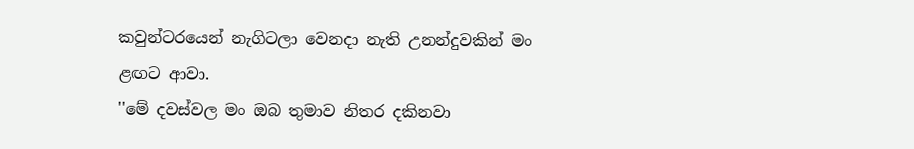කවුන්ටරයෙන් නැගිටලා වෙනදා නැති උනන්දුවකින් මං ළඟට ආවා.
''මේ දවස්වල මං ඔබ තුමාව නිතර දකිනවා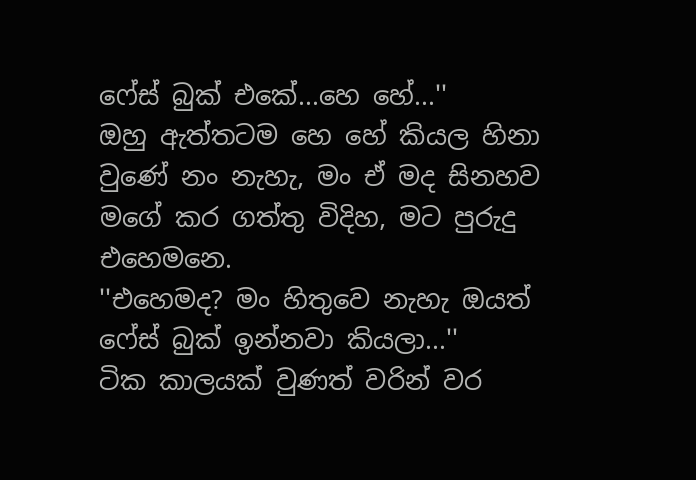ෆේස් බුක් එකේ...හෙ හේ...''
ඔහු ඇත්තටම හෙ හේ කියල හිනා වුණේ නං නැහැ, මං ඒ මද සිනහව මගේ කර ගත්තු විදිහ, මට පුරුදු එහෙමනෙ.
''එහෙමද? මං හිතුවෙ නැහැ ඔයත් ෆේස් බුක් ඉන්නවා කියලා...''
ටික කාලයක් වුණත් වරින් වර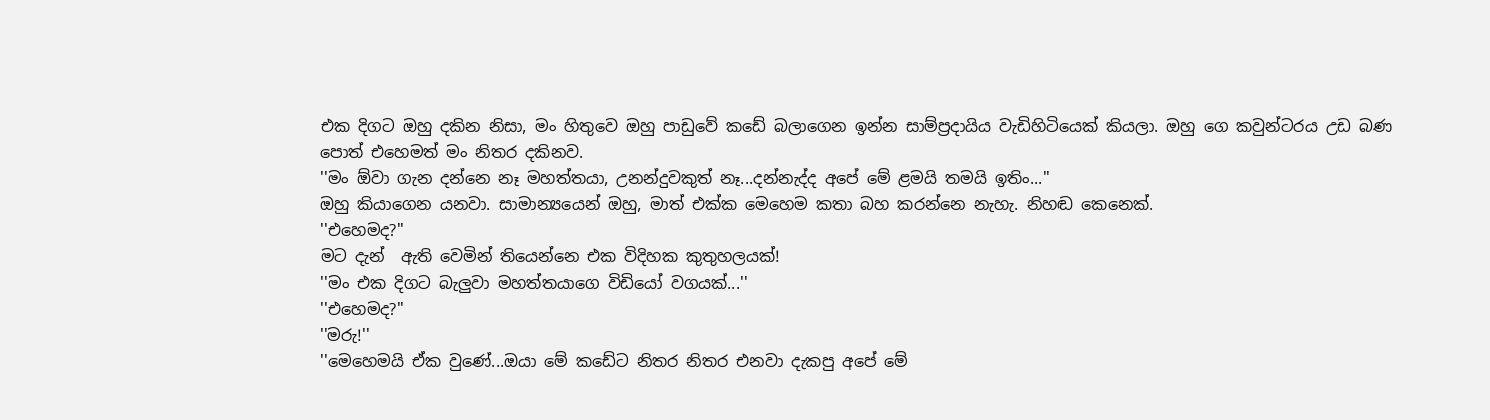එක දිගට ඔහු දකින නිසා, මං හිතුවෙ ඔහු පාඩුවේ කඩේ බලාගෙන ඉන්න සාම්ප්‍රදායිය වැඩිහිටියෙක් කියලා. ඔහු ගෙ කවුන්ටරය උඩ බණ පොත් එහෙමත් මං නිතර දකිනව.
''මං ඕවා ගැන දන්නෙ නෑ මහත්තයා, උනන්දුවකුත් නෑ...දන්නැද්ද අපේ මේ ළමයි තමයි ඉතිං...''
ඔහු කියාගෙන යනවා. සාමාන්‍යයෙන් ඔහු, මාත් එක්ක මෙහෙම කතා බහ කරන්නෙ නැහැ. නිහඬ කෙනෙක්.
''එහෙමද?''
මට දැන්  ඇති වෙමින් තියෙන්නෙ එක විදිහක කුතුහලයක්!
''මං එක දිගට බැලුවා මහත්තයාගෙ විඩියෝ වගයක්...''
''එහෙමද?''
''මරු!''
''මෙහෙමයි ඒක වුණේ...ඔයා මේ කඩේට නිතර නිතර එනවා දැකපු අපේ මේ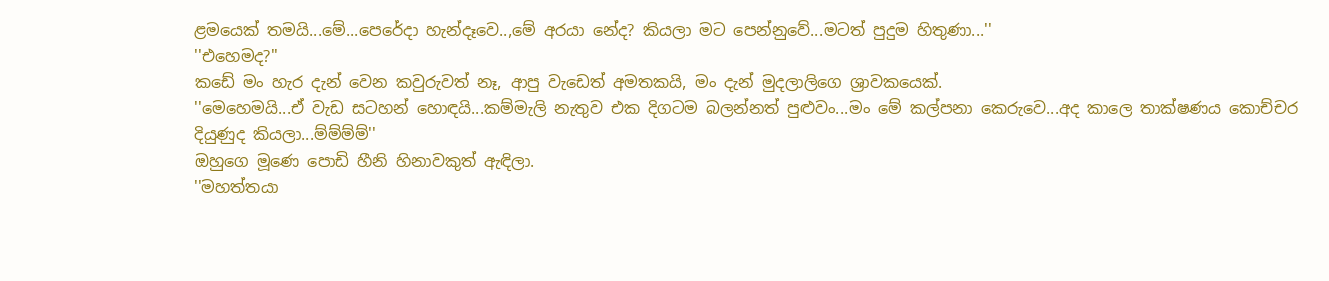ළමයෙක් තමයි...මේ...පෙරේදා හැන්දෑවෙ..,මේ අරයා නේද? කියලා මට පෙන්නුවේ...මටත් පුදුම හිතුණා...''
''එහෙමද?''
කඩේ මං හැර දැන් වෙන කවුරුවත් නෑ, ආපු වැඩෙත් අමතකයි, මං දැන් මුදලාලිගෙ ශ්‍රාවකයෙක්.
''මෙහෙමයි...ඒ වැඩ සටහන් හොඳයි...කම්මැලි නැතුව එක දිගටම බලන්නත් පුළුවං...මං මේ කල්පනා කෙරුවෙ...අද කාලෙ තාක්ෂණය කොච්චර දියුණුද කියලා...ම්ම්ම්ම්''
ඔහුගෙ මූණෙ පොඩි හීනි හිනාවකුත් ඇඳිලා.
''මහත්තයා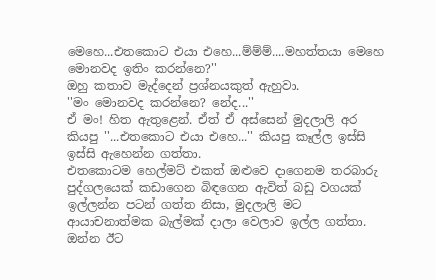මෙහෙ...එතකොට එයා එහෙ...ම්ම්ම්....මහත්තයා මෙහෙ මොනවද ඉතිං කරන්නෙ?''
ඔහු කතාව මැද්දෙන් ප්‍රශ්නයකුත් ඇහුවා.
''මං මොනවද කරන්නෙ? නේද...''
ඒ මං! හිත ඇතුළෙන්. ඒත් ඒ අස්සෙන් මුදලාලි අර කියපු ''...එතකොට එයා එහෙ...'' කියපු කෑල්ල ඉස්සි ඉස්සි ඇහෙන්න ගත්තා.
එතකොටම හෙල්මට් එකත් ඔළුවෙ දාගෙනම තරබාරු පුද්ගලයෙක් කඩාගෙන බිඳගෙන ඇවිත් බඩු වගයක් ඉල්ලන්න පටන් ගත්ත නිසා, මුදලාලි මට ආයාචනාත්මක බැල්මක් දාලා වෙලාව ඉල්ල ගත්තා.
ඔන්න ඊට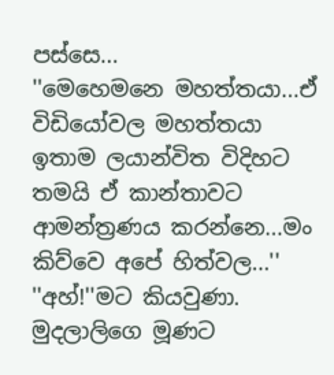පස්සෙ...
''මෙහෙමනෙ මහත්තයා...ඒ විඩියෝවල මහත්තයා ඉතාම ලයාන්විත විදිහට තමයි ඒ කාන්තාවට ආමන්ත්‍රණය කරන්නෙ...මං කිව්වෙ අපේ හිත්වල...''
''අහ්!''මට කියවුණා.
මුදලාලිගෙ මූණට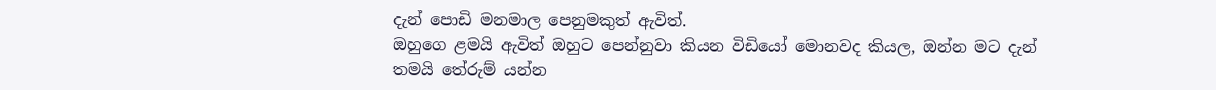දැන් පොඩි මනමාල පෙනුමකුත් ඇවිත්.
ඔහුගෙ ළමයි ඇවිත් ඔහුට පෙන්නුවා කියන විඩියෝ මොනවද කියල, ඔන්න මට දැන් තමයි තේරුම් යන්න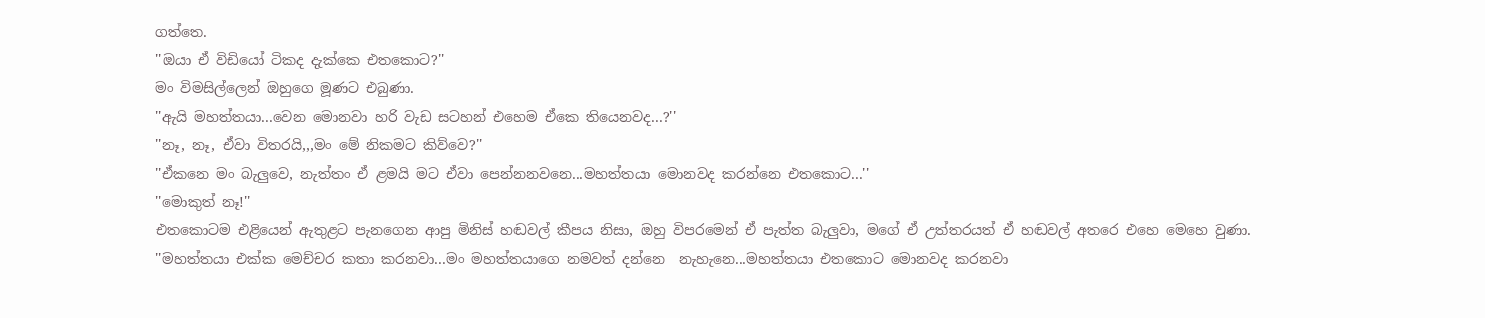ගත්තෙ.
''ඔයා ඒ විඩියෝ ටිකද දැක්කෙ එතකොට?''
මං විමසිල්ලෙන් ඔහුගෙ මූණට එබුණා.
''ඇයි මහත්තයා...වෙන මොනවා හරි වැඩ සටහන් එහෙම ඒකෙ තියෙනවද...?''
''නෑ, නෑ, ඒවා විතරයි,,,මං මේ නිකමට කිව්වෙ?''
''ඒකනෙ මං බැලුවෙ, නැත්තං ඒ ළමයි මට ඒවා පෙන්නනවනෙ...මහත්තයා මොනවද කරන්නෙ එතකොට...''
''මොකුත් නෑ!''
එතකොටම එළියෙන් ඇතුළට පැනගෙන ආපු මිනිස් හඬවල් කීපය නිසා, ඔහු විපරමෙන් ඒ පැත්ත බැලුවා, මගේ ඒ උත්තරයත් ඒ හඬවල් අතරෙ එහෙ මෙහෙ වුණා.
''මහත්තයා එක්ක මෙච්චර කතා කරනවා...මං මහත්තයාගෙ නමවත් දන්නෙ  නැහැනෙ...මහත්තයා එතකොට මොනවද කරනවා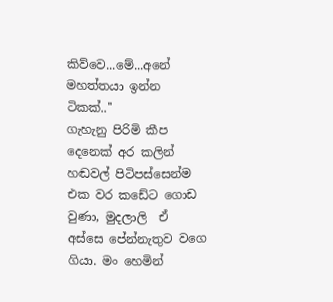කිව්වෙ...මේ...අනේ මහත්තයා ඉන්න ටිකක්..''
ගැහැනු පිරිමි කීප දෙනෙක් අර කලින් හඬවල් පිටිපස්සෙන්ම  එක වර කඩේට ගොඩ වුණා, මුදලාලි  ඒ අස්සෙ පේන්නැතුව වගෙ ගියා. මං හෙමින්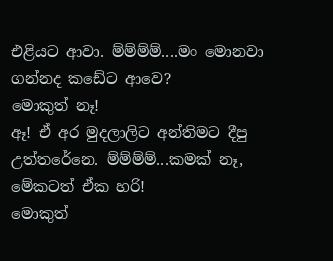එළියට ආවා. ම්ම්ම්ම්....මං මොනවා ගන්නද කඩේට ආවෙ?
මොකුත් නෑ!
ඈ! ඒ අර මුදලාලිට අන්තිමට දීපු උත්තරේනෙ. ම්ම්ම්ම්...කමක් නෑ, මේකටත් ඒක හරි!
මොකුත්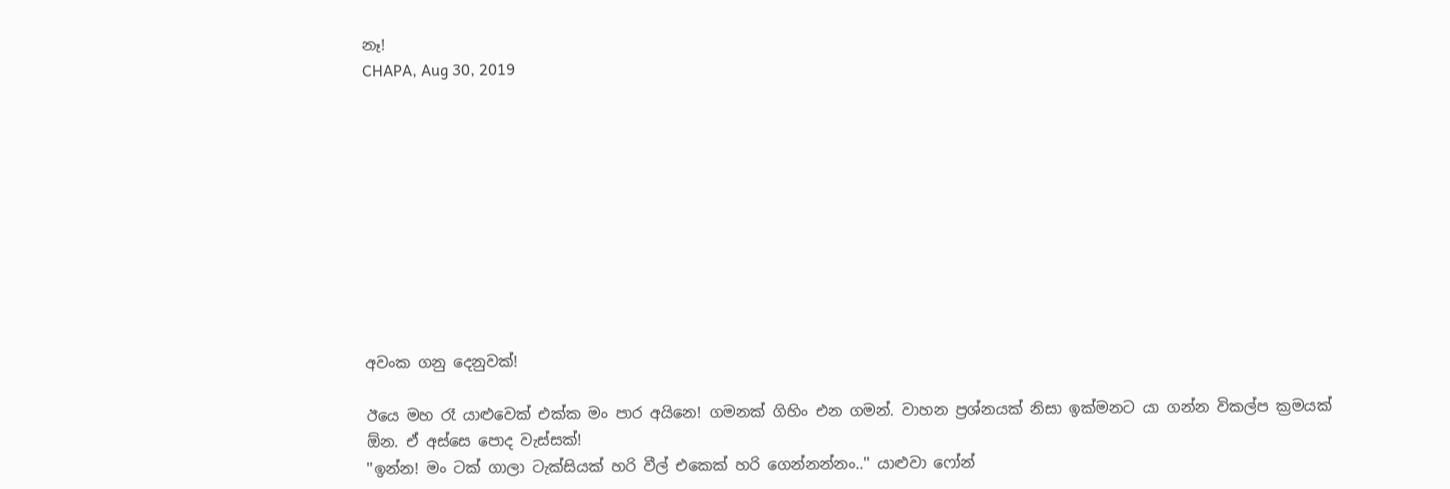නෑ!
CHAPA, Aug 30, 2019










අවංක ගනු දෙනුවක්!

ඊයෙ මහ රෑ යාළුවෙක් එක්ක මං පාර අයිනෙ! ගමනක් ගිහිං එන ගමන්. වාහන ප්‍රශ්නයක් නිසා ඉක්මනට යා ගන්න විකල්ප ක්‍රමයක් ඕන. ඒ අස්සෙ පොද වැස්සක්!
''ඉන්න! මං ටක් ගාලා ටැක්සියක් හරි වීල් එකෙක් හරි ගෙන්නන්නං..'' යාළුවා ෆෝන්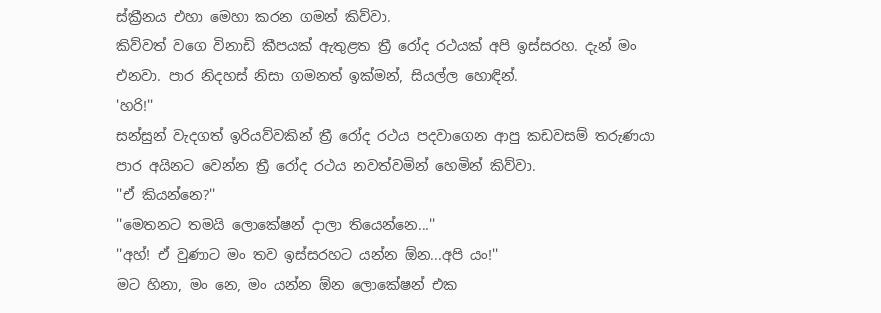ස්ක්‍රීනය එහා මෙහා කරන ගමන් කිව්වා.
කිව්වත් වගෙ විනාඩි කීපයක් ඇතුළත ත්‍රී රෝද රථයක් අපි ඉස්සරහ. දැන් මං එනවා. පාර නිදහස් නිසා ගමනත් ඉක්මන්, සියල්ල හොඳින්.
'හරි!''
සන්සුන් වැදගත් ඉරියව්වකින් ත්‍රී රෝද රථය පදවාගෙන ආපු කඩවසම් තරුණයා පාර අයිනට වෙන්න ත්‍රී රෝද රථය නවත්වමින් හෙමින් කිව්වා.
''ඒ කියන්නෙ?''
''මෙතනට තමයි ලොකේෂන් දාලා තියෙන්නෙ...''
''අහ්! ඒ වුණාට මං තව ඉස්සරහට යන්න ඕන...අපි යං!''
මට හිනා, මං නෙ, මං යන්න ඕන ලොකේෂන් එක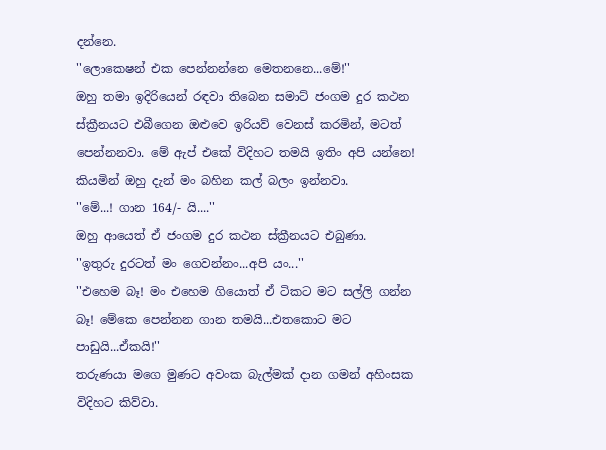දන්නෙ.
''ලොකෙෂන් එක පෙන්නන්නෙ මෙතනනෙ...මේ!''
ඔහු තමා ඉදිරියෙන් රඳවා තිබෙන සමාට් ජංගම දුර කථන ස්ක්‍රීනයට එබීගෙන ඔළුවෙ ඉරියව් වෙනස් කරමින්, මටත් පෙන්නනවා. මේ ඇප් එකේ විදිහට තමයි ඉතිං අපි යන්නෙ! කියමින් ඔහු දැන් මං බහින කල් බලං ඉන්නවා.
''මේ...! ගාන 164/- යි....''
ඔහු ආයෙත් ඒ ජංගම දුර කථන ස්ක්‍රීනයට එබුණා.
''ඉතුරු දුරටත් මං ගෙවන්නං...අපි යං...''
''එහෙම බෑ! මං එහෙම ගියොත් ඒ ටිකට මට සල්ලි ගන්න බෑ! මේකෙ පෙන්නන ගාන තමයි...එතකොට මට පාඩුයි...ඒකයි!''
තරුණයා මගෙ මුණට අවංක බැල්මක් දාන ගමන් අහිංසක විදිහට කිව්වා.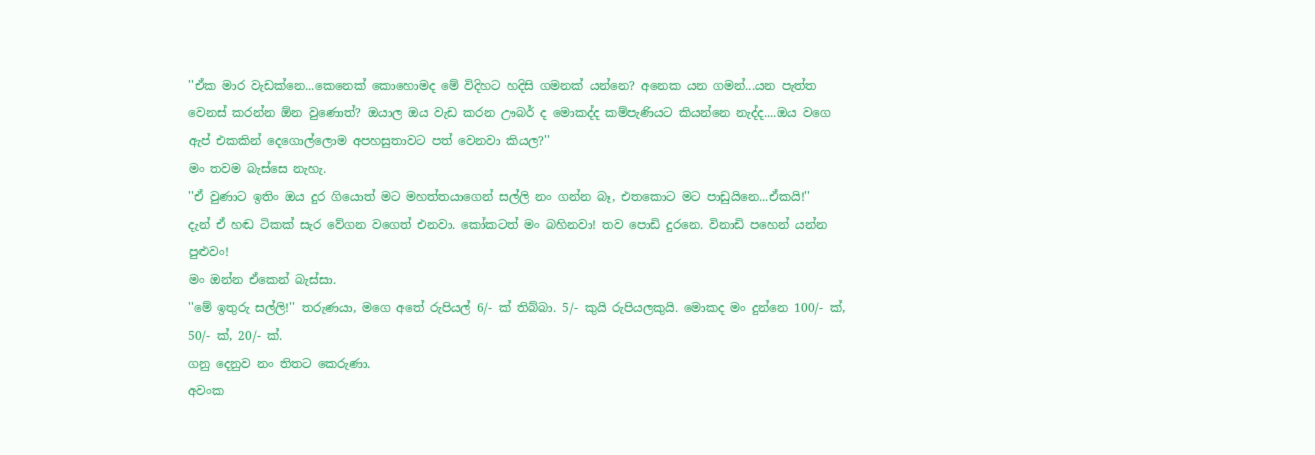''ඒක මාර වැඩක්නෙ...කෙනෙක් කොහොමද මේ විදිහට හදිසි ගමනක් යන්නෙ? අනෙක යන ගමන්...යන පැත්ත වෙනස් කරන්න ඕන වුණොත්? ඔයාල ඔය වැඩ කරන ඌබර් ද මොකද්ද කම්පැණියට කියන්නෙ නැද්ද....ඔය වගෙ ඇප් එකකින් දෙගොල්ලොම අපහසුතාවට පත් වෙනවා කියල?''
මං තවම බැස්සෙ නැහැ.
''ඒ වුණාට ඉතිං ඔය දුර ගියොත් මට මහත්තයාගෙන් සල්ලි නං ගන්න බෑ, එතකොට මට පාඩුයිනෙ...ඒකයි!''
දැන් ඒ හඬ ටිකක් සැර වේගන වගෙත් එනවා. කෝකටත් මං බහිනවා! තව පොඩි දුරනෙ. විනාඩි පහෙන් යන්න පුළුවං!
මං ඔන්න ඒකෙන් බැස්සා.
''මේ ඉතුරු සල්ලි!'' තරුණයා, මගෙ අතේ රුපියල් 6/- ක් තිබ්බා. 5/- කුයි රුපියලකුයි. මොකද මං දුන්නෙ 100/- ක්, 50/- ක්, 20/- ක්.
ගනු දෙනුව නං තිතට කෙරුණා.
අවංක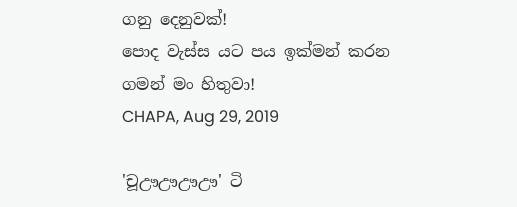ගනු දෙනුවක්!
පොද වැස්ස යට පය ඉක්මන් කරන ගමන් මං හිතුවා!
CHAPA, Aug 29, 2019

'චූඌඌඌඌ' ටි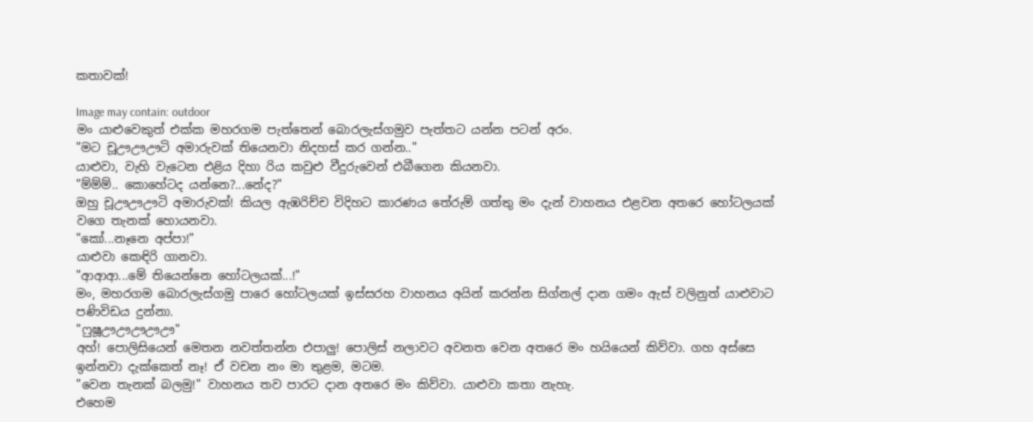කතාවක්!

Image may contain: outdoor
මං යාළුවෙකුත් එක්ක මහරගම පැත්තෙන් බොරලැස්ගමුව පැත්තට යන්න පටන් අරං.
"මට චූඌඌඌටි අමාරුවක් තියෙනවා නිදහස් කර ගන්න.."
යාළුවා, වැහි වැටෙන එළිය දිහා රිය කවුළු වීදුරුවෙන් එබීගෙන කියනවා.
"ම්ම්ම්.. කොහේටද යන්නෙ?...නේද?"
ඔහු චූඌඌඌටි අමාරුවක්! කියල ඇඹරිච්ච විදිහට කාරණය තේරුම් ගත්තු මං දැන් වාහනය එළවන අතරෙ හෝටලයක් වගෙ තැනක් හොයනවා.
"කෝ...නෑනෙ අප්පා!"
යාළුවා කෙඳිරි ගානවා.
"ආආආ...මේ තියෙන්නෙ හෝටලයක්...!"
මං, මහරගම බොරලැස්ගමු පාරෙ හෝටලයක් ඉස්සරහ වාහනය අයින් කරන්න සිග්නල් දාන ගමං ඇස් වලිනුත් යාළුවාට පණිවිඩය දුන්නා.
"ෆුෂූඌඌඌඌඌ"
අහ්! පොලිසියෙන් මෙතන නවත්තන්න එපාලු! පොලිස් නලාවට අවනත වෙන අතරෙ මං හයියෙන් කිව්වා. ගහ අස්සෙ ඉන්නවා දැක්කෙත් නෑ! ඒ වචන නං මා තුළම, මටම.
"වෙන තැනක් බලමු!" වාහනය තව පාරට දාන අතරෙ මං කිව්වා. යාළුවා කතා නැහැ.
එහෙම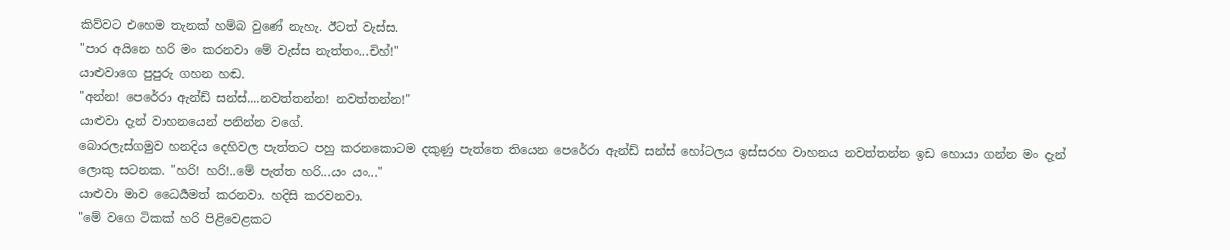කිව්වට එහෙම තැනක් හම්බ වුණේ නැහැ. ඊටත් වැස්ස.
"පාර අයිනෙ හරි මං කරනවා මේ වැස්ස නැත්තං...චිහ්!"
යාළුවාගෙ පුපුරු ගහන හඬ.
"අන්න! පෙරේරා ඇන්ඩ් සන්ස්....නවත්තන්න! නවත්තන්න!"
යාළුවා දැන් වාහනයෙන් පනින්න වගේ.
බොරලැස්ගමුව හනදිය දෙහිවල පැත්තට පහු කරනකොටම දකුණු පැත්තෙ තියෙන පෙරේරා ඇන්ඩ් සන්ස් හෝටලය ඉස්සරහ වාහනය නවත්තන්න ඉඩ හොයා ගන්න මං දැන් ලොකු සටනක. "හරි! හරි!..මේ පැත්ත හරි...යං යං..."
යාළුවා මාව ධෛර්‍යමත් කරනවා. හදිසි කරවනවා.
"මේ වගෙ ටිකක් හරි පිළිවෙළකට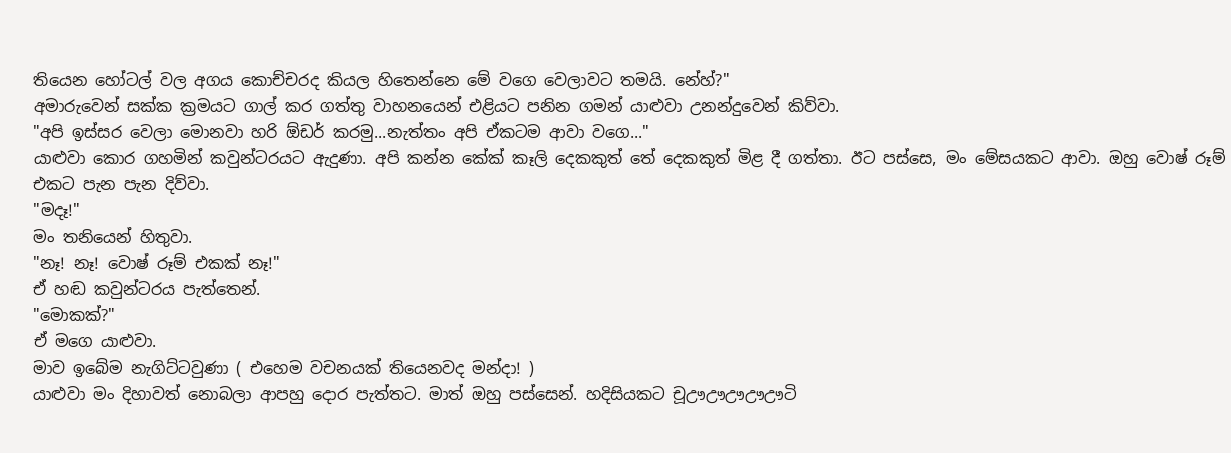තියෙන හෝටල් වල අගය කොච්චරද කියල හිතෙන්නෙ මේ වගෙ වෙලාවට තමයි. නේහ්?"
අමාරුවෙන් සක්ක ක්‍රමයට ගාල් කර ගත්තු වාහනයෙන් එළියට පනින ගමන් යාළුවා උනන්දුවෙන් කිව්වා.
"අපි ඉස්සර වෙලා මොනවා හරි ඕඩර් කරමු...නැත්තං අපි ඒකටම ආවා වගෙ..."
යාළුවා කොර ගහමින් කවුන්ටරයට ඇදුණා. අපි කන්න කේක් කෑලි දෙකකුත් තේ දෙකකුත් මිළ දී ගත්තා. ඊට පස්සෙ, මං මේසයකට ආවා. ඔහු වොෂ් රූම් එකට පැන පැන දිව්වා.
"මදෑ!"
මං තනියෙන් හිතුවා.
"නෑ! නෑ! වොෂ් රූම් එකක් නෑ!"
ඒ හඬ කවුන්ටරය පැත්තෙන්.
"මොකක්?"
ඒ මගෙ යාළුවා.
මාව ඉබේම නැගිට්ටවුණා ( එහෙම වචනයක් තියෙනවද මන්දා! )
යාළුවා මං දිහාවත් නොබලා ආපහු දොර පැත්‍තට. මාත් ඔහු පස්සෙන්. හදිසියකට චූඌඌඌඌඌටි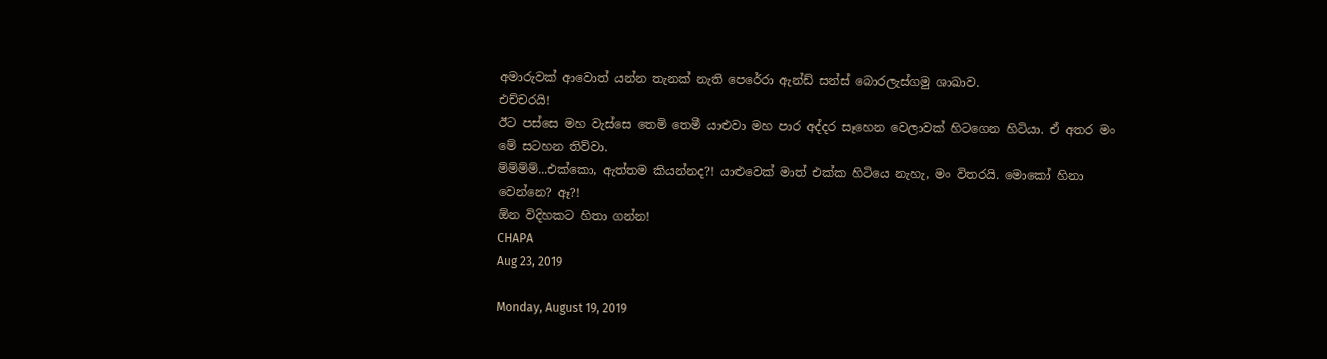අමාරුවක් ආවොත් යන්න තැනක් නැති පෙරේරා ඇන්ඩ් සන්ස් බොරලැස්ගමු ශාඛාව.
එච්චරයි!
ඊට පස්සෙ මහ වැස්සෙ තෙමි තෙමී යාළුවා මහ පාර අද්දර සෑහෙන වෙලාවක් හිටගෙන හිටියා. ඒ අතර මං මේ සටහන තිව්වා.
ම්ම්ම්ම්...එක්කො, ඇත්තම කියන්නද?! යාළුවෙක් මාත් එක්ක හිටියෙ නැහැ, මං විතරයි. මොකෝ හිනා වෙන්නෙ? ඈ?!
ඕන විදිහකට හිතා ගන්න!
CHAPA
Aug 23, 2019

Monday, August 19, 2019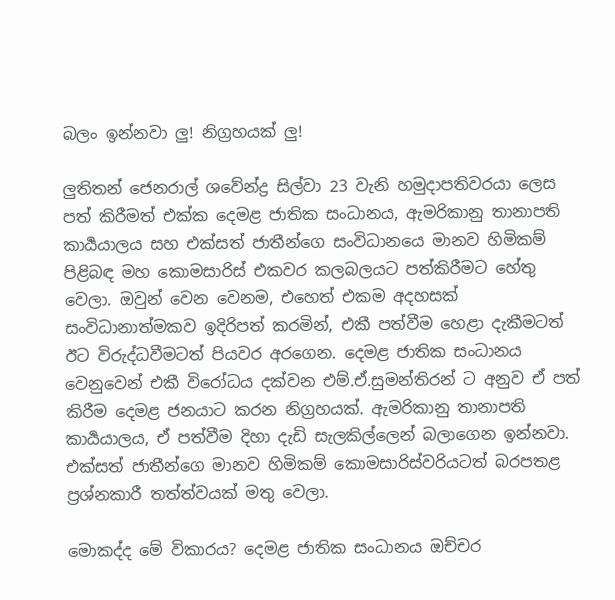බලං ඉන්නවා ලු! නිග්‍රහයක් ලු!

ලුතිතන් ජෙනරාල් ශවේන්ද්‍ර සිල්වා 23 වැනි හමුදාපතිවරයා ලෙස පත් කිරීමත් එක්ක දෙමළ ජාතික සංධානය, ඇමරිකානු තානාපති කාර්‍යයාලය සහ එක්සත් ජාතීන්ගෙ සංවිධානයෙ මානව හිමිකම් පිළිබඳ මහ කොමසාරිස් එකවර කලබලයට පත්කිරීමට හේතු වෙලා. ඔවුන් වෙන වෙනම, එහෙත් එකම අදහසක් සංවිධානාත්මකව ඉදිරිපත් කරමින්, එකී පත්වීම හෙළා දැකීමටත් ඊට විරුද්ධවීමටත් පියවර අරගෙන. දෙමළ ජාතික සංධානය වෙනුවෙන් එකී විරෝධය දක්වන එම්.ඒ.සුමන්තිරන් ට අනුව ඒ පත් කිරීම දෙමළ ජනයාට කරන නිග්‍රහයක්. ඇමරිකානු තානාපති කාර්‍යයාලය, ඒ පත්වීම දිහා දැඩි සැලකිල්ලෙන් බලාගෙන ඉන්නවා. එක්සත් ජාතීන්ගෙ මානව හිමිකම් කොමසාරිස්වරියටත් බරපතළ ප්‍රශ්නකාරී තත්ත්වයක් මතු වෙලා.

මොකද්ද මේ විකාරය? දෙමළ ජාතික සංධානය ඔච්චර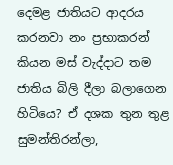දෙමළ ජාතියට ආදරය කරනවා නං ප්‍රභාකරන් කියන මස් වැද්දාට තම ජාතිය බිලි දීලා බලාගෙන හිටියෙ? ඒ දශක තුන තුළ සුමන්තිරන්ලා,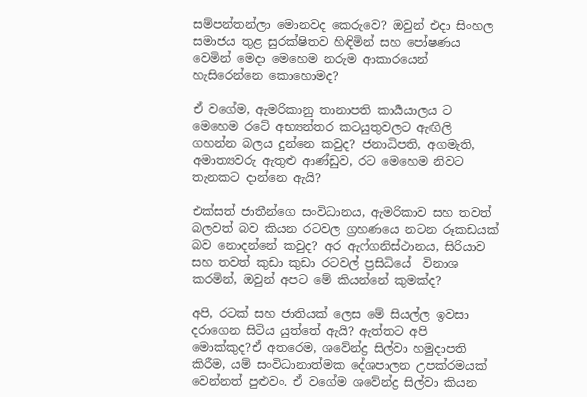සම්පන්තන්ලා මොනවද කෙරුවෙ? ඔවුන් එදා සිංහල සමාජය තුළ සුරක්ෂිතව හිඳිමින් සහ පෝෂණය වෙමින් මෙදා මෙහෙම නරුම ආකාරයෙන් හැසිරෙන්නෙ කොහොමද?

ඒ වගේම, ඇමරිකානු තානාපති කාර්‍යයාලය ට මෙහෙම රටේ අභ්‍යන්තර කටයුතුවලට ඇඟිලි ගහන්න බලය දුන්නෙ කවුද? ජනාධිපති, අගමැති, අමාත්‍යවරු ඇතුළු ආණ්ඩුව, රට මෙහෙම නිවට තැනකට දාන්නෙ ඇයි?

එක්සත් ජාතීන්ගෙ සංවිධානය, ඇමරිකාව සහ තවත් බලවත් බව කියන රටවල ග්‍රහණයෙ නටන රූකඩයක් බව නොදන්නේ කවුද? අර ඇෆ්ගනිස්ථානය, සිරියාව සහ තවත් කුඩා කුඩා රටවල් ප්‍රසිධියේ  විනාශ කරමින්, ඔවුන් අපට මේ කියන්නේ කුමක්ද?

අපි, රටක් සහ ජාතියක් ලෙස මේ සියල්ල ඉවසා දරාගෙන සිටිය යුත්තේ ඇයි? ඇත්තට අපි මොක්කුද?ඒ අතරෙම, ශවේන්ද්‍ර සිල්වා හමුදාපති කිරීම, යම් සංවිධානාත්මක දේශපාලන උපක්රමයක් වෙන්නත් පුළුවං. ඒ වගේම ශවේන්ද්‍ර සිල්වා කියන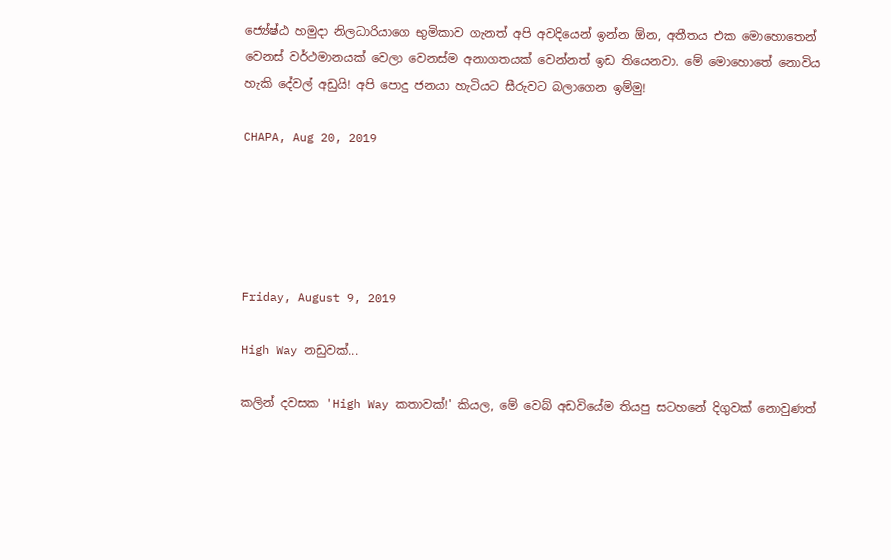ජ්‍යේෂ්ඨ හමුදා නිලධාරියාගෙ භුමිකාව ගැනත් අපි අවදියෙන් ඉන්න ඕන, අතීතය එක මොහොතෙන් වෙනස් වර්ථමානයක් වෙලා වෙනස්ම අනාගතයක් වෙන්නත් ඉඩ තියෙනවා. මේ මොහොතේ නොවිය හැකි දේවල් අඩුයි! අපි පොදු ජනයා හැටියට සීරුවට බලාගෙන ඉම්මු!

CHAPA, Aug 20, 2019





Friday, August 9, 2019

High Way නඩුවක්...

කලින් දවසක 'High Way කතාවක්!' කියල, මේ වෙබ් අඩවියේම තියපු සටහනේ දිගුවක් නොවුණත්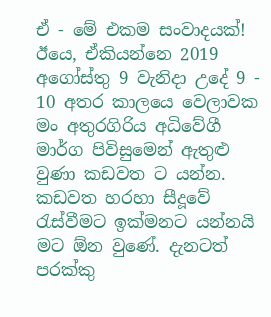ඒ - මේ එකම සංවාදයක්!
ඊයෙ, ඒකියන්නෙ 2019 අගෝස්තු 9 වැනිදා උදේ 9 - 10 අතර කාලයෙ වෙලාවක මං අතුරගිරිය අධිවේගී මාර්ග පිවිසුමෙන් ඇතුළු වුණා කඩවත ට යන්න. කඩවත හරහා සීදූවේ රැස්වීමට ඉක්මනට යන්නයි මට ඕන වුණේ. දැනටත් පරක්කු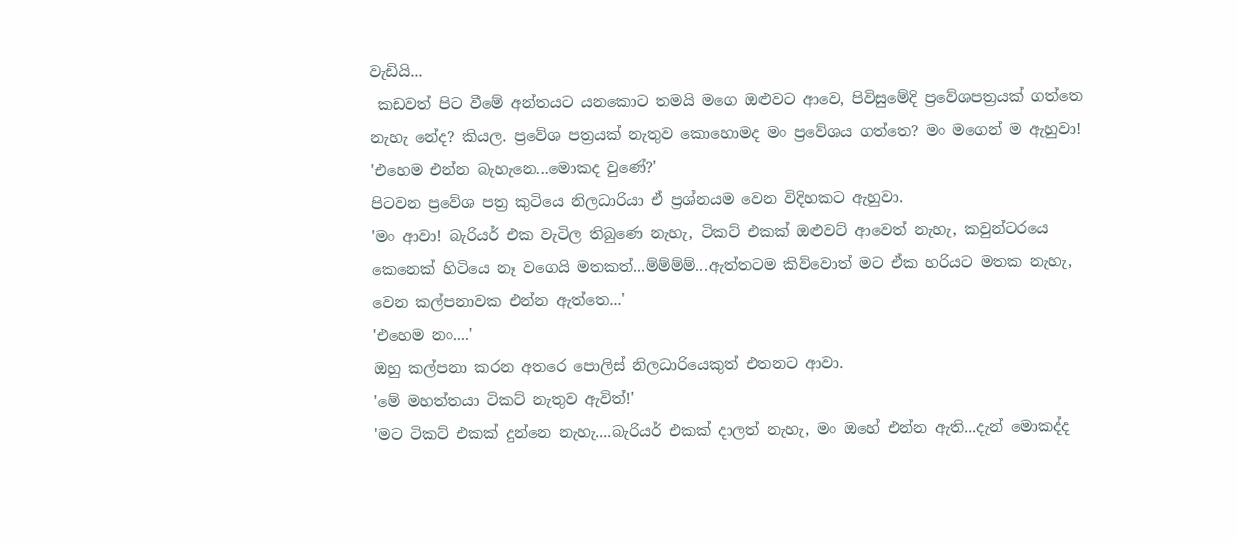වැඩියි...
 කඩවත් පිට වීමේ අන්තයට යනකොට තමයි මගෙ ඔළුවට ආවෙ, පිවිසුමේදි ප්‍රවේශපත්‍රයක් ගත්තෙ නැහැ නේද? කියල. ප්‍රවේශ පත්‍රයක් නැතුව කොහොමද මං ප්‍රවේශය ගත්තෙ? මං මගෙන් ම ඇහුවා!
'එහෙම එන්න බැහැනෙ...මොකද වුණේ?'
පිටවන ප්‍රවේශ පත්‍ර කුටියෙ නිලධාරියා ඒ ප්‍රශ්නයම වෙන විදිහකට ඇහුවා.
'මං ආවා! බැරියර් එක වැටිල තිබුණෙ නැහැ, ටිකට් එකක් ඔළුවට් ආවෙත් නැහැ, කවුන්ටරයෙ කෙනෙක් හිටියෙ නෑ වගෙයි මතකත්...ම්ම්ම්ම්...ඇත්තටම කිව්වොත් මට ඒක හරියට මතක නැහැ, වෙන කල්පනාවක එන්න ඇත්තෙ...'
'එහෙම නං....'
ඔහු කල්පනා කරන අතරෙ පොලිස් නිලධාරියෙකුත් එතනට ආවා.
'මේ මහත්තයා ටිකට් නැතුව ඇවිත්!'
'මට ටිකට් එකක් දුන්නෙ නැහැ....බැරියර් එකක් දාලත් නැහැ, මං ඔහේ එන්න ඇති...දැන් මොකද්ද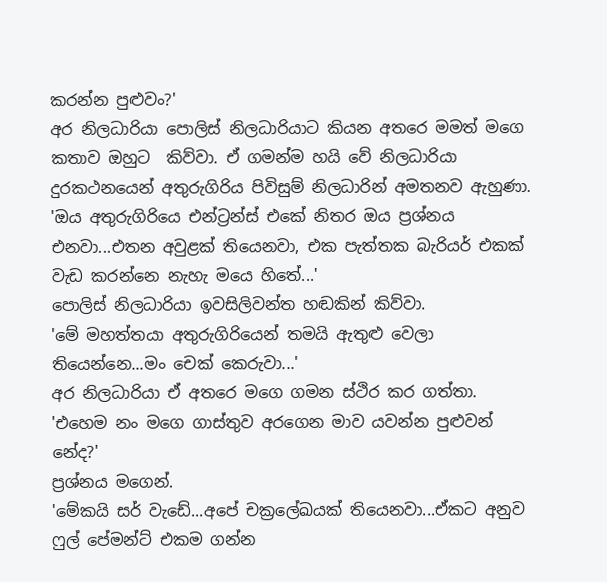කරන්න පුළුවං?'
අර නිලධාරියා පොලිස් නිලධාරියාට කියන අතරෙ මමත් මගෙ කතාව ඔහුට  කිව්වා. ඒ ගමන්ම හයි වේ නිලධාරියා දුරකථනයෙන් අතුරුගිරිය පිවිසුම් නිලධාරින් අමතනව ඇහුණා.
'ඔය අතුරුගිරියෙ එන්ට්‍රන්ස් එකේ නිතර ඔය ප්‍රශ්නය එනවා...එතන අවුළක් තියෙනවා, එක පැත්තක බැරියර් එකක් වැඩ කරන්නෙ නැහැ මයෙ හිතේ...'
පොලිස් නිලධාරියා ඉවසිලිවන්ත හඬකින් කිව්වා.
'මේ මහත්තයා අතුරුගිරියෙන් තමයි ඇතුළු වෙලා තියෙන්නෙ...මං චෙක් කෙරුවා...'
අර නිලධාරියා ඒ අතරෙ මගෙ ගමන ස්ථිර කර ගත්තා.
'එහෙම නං මගෙ ගාස්තුව අරගෙන මාව යවන්න පුළුවන් නේද?'
ප්‍රශ්නය මගෙන්.
'මේකයි සර් වැඩේ...අපේ චක්‍රලේඛයක් තියෙනවා...ඒකට අනුව ෆුල් පේමන්ට් එකම ගන්න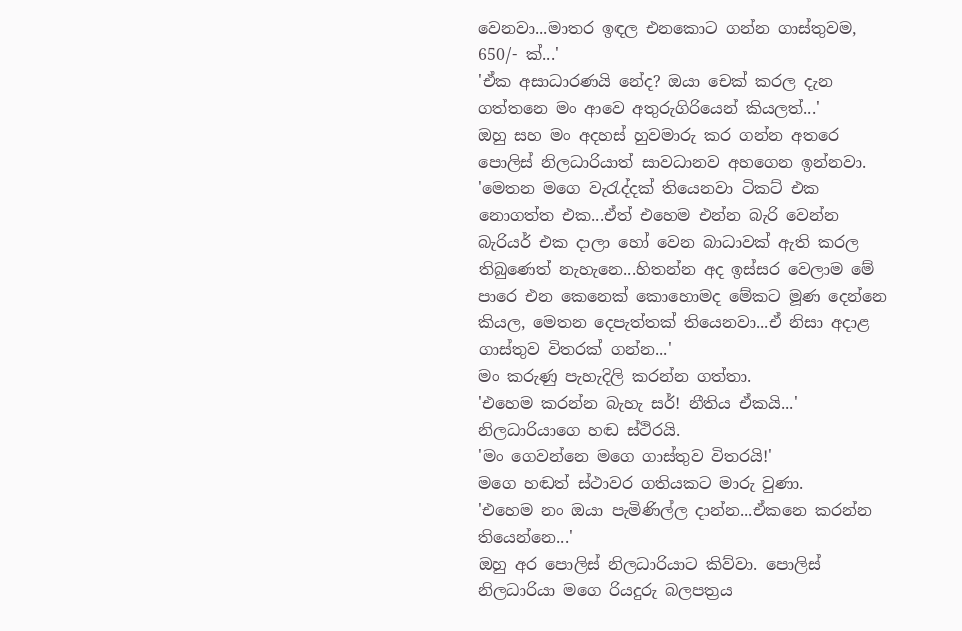වෙනවා...මාතර ඉඳල එනකොට ගන්න ගාස්තුවම, 650/- ක්...'
'ඒක අසාධාරණයි නේද? ඔයා චෙක් කරල දැන ගත්තනෙ මං ආවෙ අතුරුගිරියෙන් කියලත්...'
ඔහු සහ මං අදහස් හුවමාරු කර ගන්න අතරෙ පොලිස් නිලධාරියාත් සාවධානව අහගෙන ඉන්නවා.
'මෙතන මගෙ වැරැද්දක් තියෙනවා ටිකට් එක නොගත්ත එක...ඒත් එහෙම එන්න බැරි වෙන්න බැරියර් එක දාලා හෝ වෙන බාධාවක් ඇති කරල තිබුණෙත් නැහැනෙ...හිතන්න අද ඉස්සර වෙලාම මේ පාරෙ එන කෙනෙක් කොහොමද මේකට මූණ දෙන්නෙ කියල, මෙතන දෙපැත්තක් තියෙනවා...ඒ නිසා අදාළ ගාස්තුව විතරක් ගන්න...'
මං කරුණු පැහැදිලි කරන්න ගත්තා.
'එහෙම කරන්න බැහැ සර්! නීතිය ඒකයි...'
නිලධාරියාගෙ හඬ ස්ථිරයි.
'මං ගෙවන්නෙ මගෙ ගාස්තුව විතරයි!'
මගෙ හඬත් ස්ථාවර ගතියකට මාරු වුණා.
'එහෙම නං ඔයා පැමිණිල්ල දාන්න...ඒකනෙ කරන්න තියෙන්නෙ...'
ඔහු අර පොලිස් නිලධාරියාට කිව්වා. පොලිස් නිලධාරියා මගෙ රියදුරු බලපත්‍රය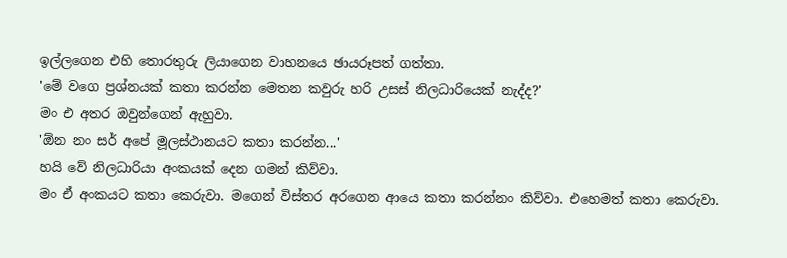ඉල්ලගෙන එහි තොරතුරු ලියාගෙන වාහනයෙ ඡායරූපත් ගත්තා.
'මේ වගෙ ප්‍රශ්නයක් කතා කරන්න මෙතන කවුරු හරි උසස් නිලධාරියෙක් නැද්ද?'
මං එ අතර ඔවුන්ගෙන් ඇහුවා.
'ඕන නං සර් අපේ මූලස්ථානයට කතා කරන්න...'
හයි වේ නිලධාරියා අංකයක් දෙන ගමන් කිව්වා.
මං ඒ අංකයට කතා කෙරුවා. මගෙන් විස්තර අරගෙන ආයෙ කතා කරන්නං කිව්වා. එහෙමත් කතා කෙරුවා.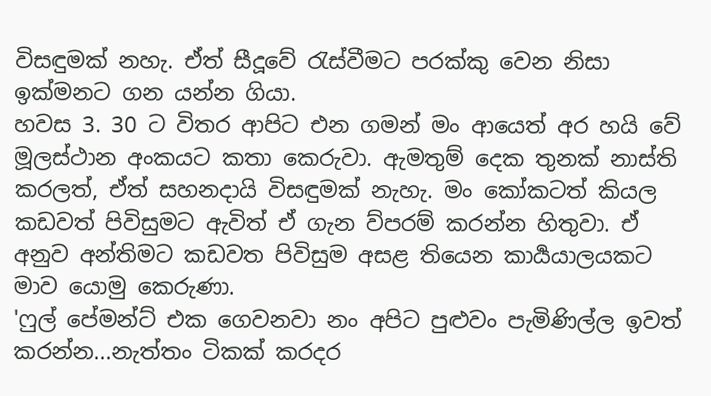විසඳුමක් නහැ. ඒත් සීදූවේ රැස්වීමට පරක්කු වෙන නිසා ඉක්මනට ගන යන්න ගියා.
හවස 3. 30 ට විතර ආපිට එන ගමන් මං ආයෙත් අර හයි වේ මූලස්ථාන අංකයට කතා කෙරුවා. ඇමතුම් දෙක තුනක් නාස්ති කරලත්, ඒත් සහනදායි විසඳුමක් නැහැ. මං කෝකටත් කියල කඩවත් පිවිසුමට ඇවිත් ඒ ගැන ව්පරම් කරන්න හිතුවා. ඒ අනුව අන්තිමට කඩවත පිවිසුම අසළ තියෙන කාර්‍යයාලයකට මාව යොමු කෙරුණා.
'ෆුල් පේමන්ට් එක ගෙවනවා නං අපිට පුළුවං පැමිණිල්ල ඉවත් කරන්න...නැත්තං ටිකක් කරදර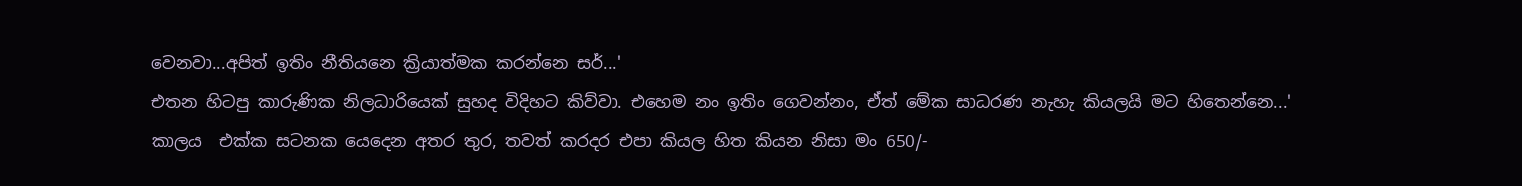වෙනවා...අපිත් ඉතිං නීතියනෙ ක්‍රියාත්මක කරන්නෙ සර්...'
එතන හිටපු කාරුණික නිලධාරියෙක් සුහද විදිහට කිව්වා. එහෙම නං ඉතිං ගෙවන්නං, ඒත් මේක සාධරණ නැහැ කියලයි මට හිතෙන්නෙ...'
කාලය  එක්ක සටනක යෙදෙන අතර තුර, තවත් කරදර එපා කියල හිත කියන නිසා මං 650/-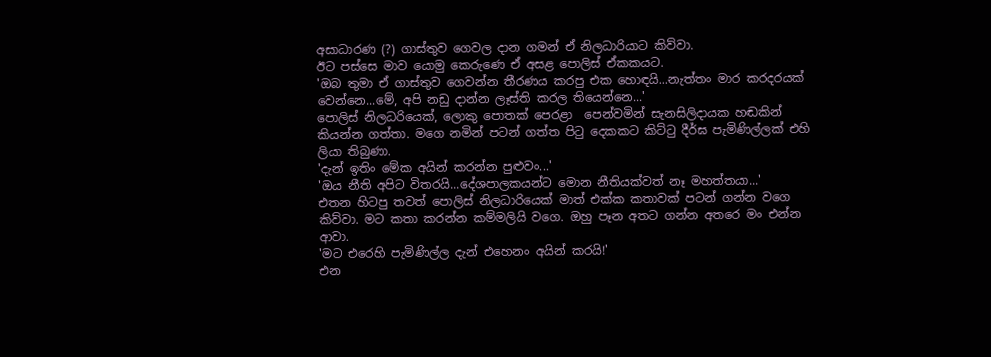අසාධාරණ (?) ගාස්තුව ගෙවල දාන ගමන් ඒ නිලධාරියාට කිව්වා.
ඊට පස්සෙ මාව යොමු කෙරුණෙ ඒ අසළ පොලිස් ඒකකයට.
'ඔබ තුමා ඒ ගාස්තුව ගෙවන්න තීරණය කරපු එක හොඳයි...නැත්තං මාර කරදරයක් වෙන්නෙ...මේ, අපි නඩු දාන්න ලෑස්ති කරල තියෙන්නෙ...'
පොලිස් නිලධරියෙක්, ලොකු පොතක් පෙරළා  පෙන්වමින් සැනසිලිදායක හඬකින් කියන්න ගත්තා. මගෙ නමින් පටන් ගත්ත පිටු දෙකකට කිට්ටු දීර්ඝ පැමිණිල්ලක් එහි ලියා තිබුණා.
'දැන් ඉතිං මේක අයින් කරන්න පුළුවං...'
'ඔය නීති අපිට විතරයි...දේශපාලකයන්ට මොන නීතියක්වත් නෑ මහත්තයා...'
එතන හිටපු තවත් පොලිස් නිලධාරියෙක් මාත් එක්ක කතාවක් පටන් ගන්න වගෙ කිව්වා. මට කතා කරන්න කම්මලියි වගෙ. ඔහු පෑන අතට ගන්න අතරෙ මං එන්න ආවා.
'මට එරෙහි පැමිණිල්ල දැන් එහෙනං අයින් කරයි!'
එන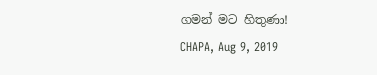ගමන් මට හිතුණා!
CHAPA, Aug 9, 2019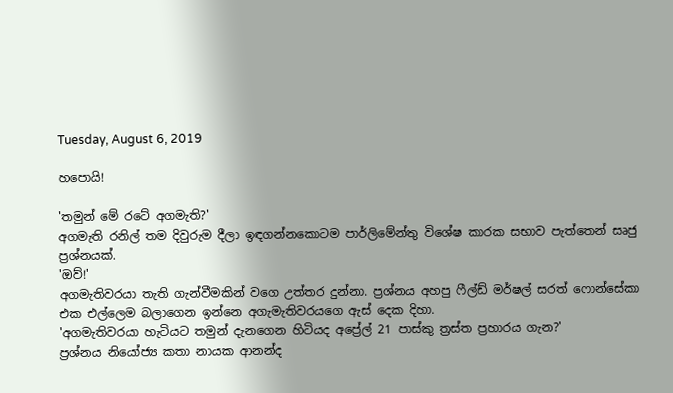Tuesday, August 6, 2019

හපොයි!

'තමුන් මේ රටේ අගමැති?'
අගමැති රනිල් තම දිවුරුම දීලා ඉඳගන්නකොටම පාර්ලිමේන්තු විශේෂ කාරක සභාව පැත්තෙන් සෘජු ප්‍රශ්නයක්.
'ඔව්!'
අගමැතිවරයා තැති ගැන්වීමකින් වගෙ උත්තර දුන්නා. ප්‍රශ්නය අහපු ෆීල්ඩ් මර්ෂල් සරත් ෆොන්සේකා එක එල්ලෙම බලාගෙන ඉන්නෙ අගැමැතිවරයගෙ ඇස් දෙක දිහා.
'අගමැතිවරයා හැටියට තමුන් දැනගෙන හිටියද අප්‍රේල් 21 පාස්කු ත්‍රස්ත ප්‍රහාරය ගැන?'
ප්‍රශ්නය නියෝජ්‍ය කතා නායක ආනන්ද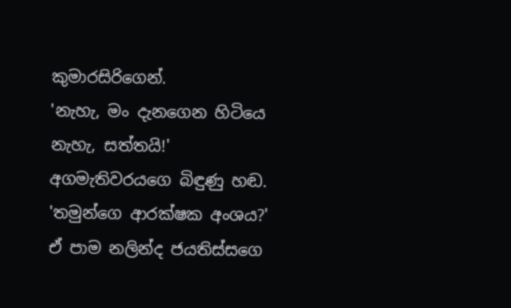කුමාරසිරිගෙන්.
'නැහැ, මං දැනගෙන හිටියෙ නැහැ, සත්තයි!'
අගමැතිවරයගෙ බිඳුණු හඬ.
'තමුන්ගෙ ආරක්ෂක අංශය?'
ඒ පාම නලින්ද ජයතිස්සගෙ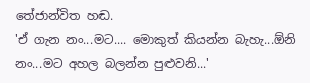තේජාන්විත හඬ.
'ඒ ගැන නං...මට.... මොකුත් කියන්න බැහැ...ඕනි නං...මට අහල බලන්න පුළුවනි...'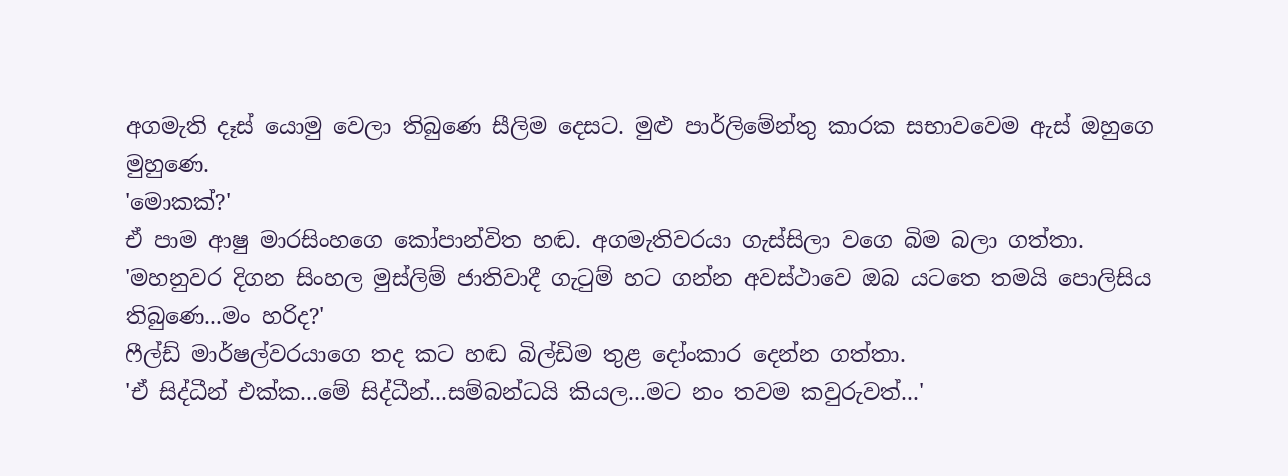අගමැති දෑස් යොමු වෙලා තිබුණෙ සීලිම දෙසට. මුළු පාර්ලිමේන්තු කාරක සභාවවෙම ඇස් ඔහුගෙ මුහුණෙ.
'මොකක්?'
ඒ පාම ආෂු මාරසිංහගෙ කෝපාන්විත හඬ. අගමැතිවරයා ගැස්සිලා වගෙ බිම බලා ගත්තා.
'මහනුවර දිගන සිංහල මුස්ලිම් ජාතිවාදී ගැටුම් හට ගන්න අවස්ථාවෙ ඔබ යටතෙ තමයි පොලිසිය තිබුණෙ...මං හරිද?'
ෆීල්ඩ් මාර්ෂල්වරයාගෙ තද කට හඬ බිල්ඩිම තුළ දෝංකාර දෙන්න ගත්තා.
'ඒ සිද්ධීන් එක්ක...මේ සිද්ධීන්...සම්බන්ධයි කියල...මට නං තවම කවුරුවත්...'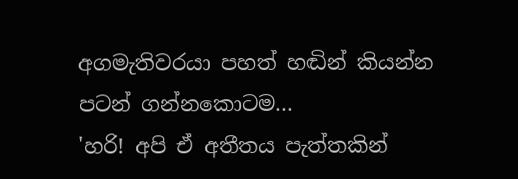අගමැතිවරයා පහත් හඬින් කියන්න පටන් ගන්නකොටම...
'හරි! අපි ඒ අතීතය පැත්තකින්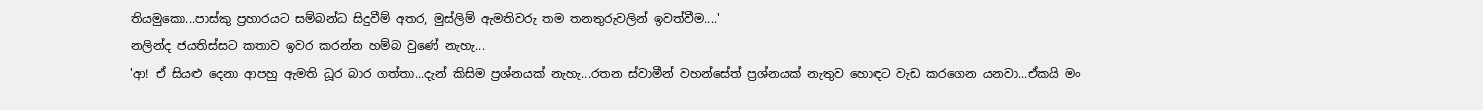තියමුකො...පාස්කු ප්‍රහාරයට සම්බන්ධ සිදුවීම් අතර, මුස්ලිම් ඇමතිවරු තම තනතුරුවලින් ඉවත්වීම....'
නලින්ද ජයතිස්සට කතාව ඉවර කරන්න හම්බ වුණේ නැහැ...
'ආ! ඒ සියළු දෙනා ආපහු ඇමති ධූර බාර ගත්තා...දැන් කිසිම ප්‍රශ්නයක් නැහැ...රතන ස්වාමීන් වහන්සේත් ප්‍රශ්නයක් නැතුව හොඳට වැඩ කරගෙන යනවා...ඒකයි මං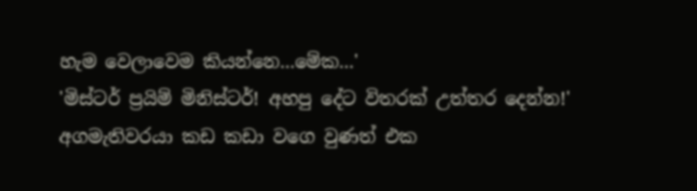හැම වෙලාවෙම කියන්නෙ...මේක...'
'මිස්ටර් ප්‍රයිම් මිනිස්ටර්! අහපු දේට විතරක් උත්තර දෙන්න!'
අගමැතිවරයා කඩ කඩා වගෙ වුණත් එක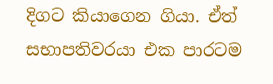දිගට කියාගෙන ගියා. ඒත් සභාපතිවරයා එක පාරටම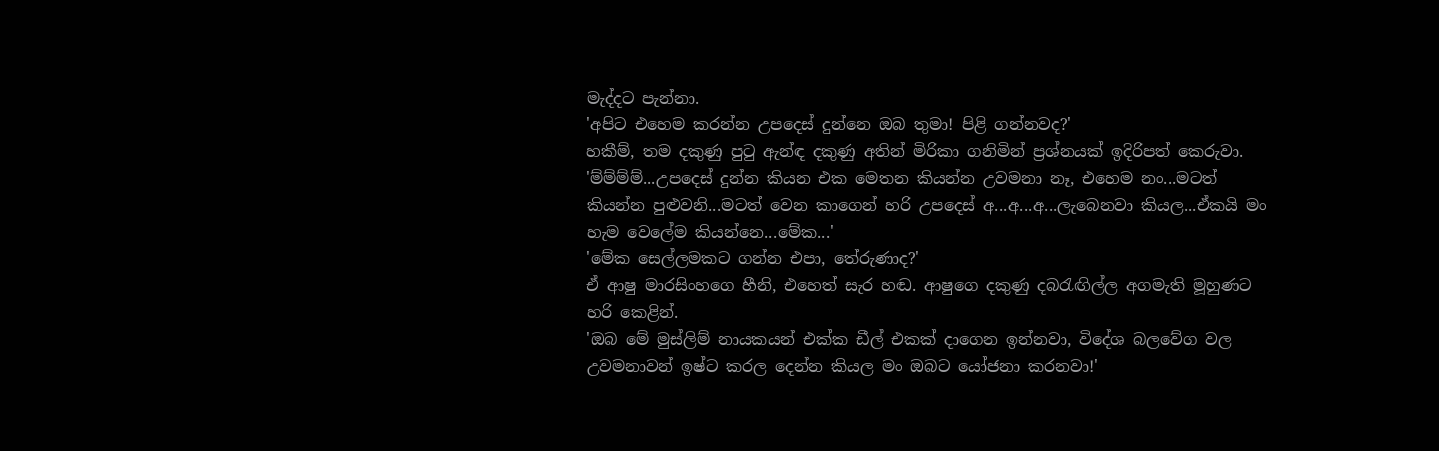මැද්දට පැන්නා.
'අපිට එහෙම කරන්න උපදෙස් දුන්නෙ ඔබ තුමා! පිළි ගන්නවද?'
හකීම්, තම දකුණු පුටු ඇන්ඳ දකුණු අතින් මිරිකා ගනිමින් ප්‍රශ්නයක් ඉදිරිපත් කෙරුවා.
'ම්ම්ම්ම්...උපදෙස් දුන්න කියන එක මෙතන කියන්න උවමනා නෑ, එහෙම නං...මටත් කියන්න පුළුවනි...මටත් වෙන කාගෙන් හරි උපදෙස් අ...අ...අ...ලැබෙනවා කියල...ඒකයි මං හැම වෙලේම කියන්නෙ...මේක...'
'මේක සෙල්ලමකට ගන්න එපා, තේරුණාද?'
ඒ ආෂු මාරසිංහගෙ හීනි, එහෙත් සැර හඬ. ආෂුගෙ දකුණු දබරැඟිල්ල අගමැති මූහුණට හරි කෙළින්.
'ඔබ මේ මුස්ලිම් නායකයන් එක්ක ඩීල් එකක් දාගෙන ඉන්නවා, විදේශ බලවේග වල උවමනාවන් ඉෂ්ට කරල දෙන්න කියල මං ඔබට යෝජනා කරනවා!'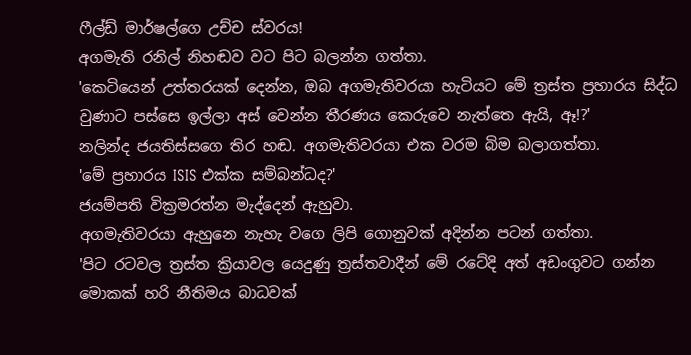ෆීල්ඩ් මාර්ෂල්ගෙ උච්ච ස්වරය!
අගමැති රනිල් නිහඬව වට පිට බලන්න ගත්තා.
'කෙටියෙන් උත්තරයක් දෙන්න, ඔබ අගමැතිවරයා හැටියට මේ ත්‍රස්ත ප්‍රහාරය සිද්ධ වුණාට පස්සෙ ඉල්ලා අස් වෙන්න තීරණය කෙරුවෙ නැත්තෙ ඇයි, ඈ!?'
නලින්ද ජයතිස්සගෙ තිර හඬ. අගමැතිවරයා එක වරම බිම බලාගත්තා.
'මේ ප්‍රහාරය ISIS එක්ක සම්බන්ධද?'
ජයම්පති වික්‍රමරත්න මැද්දෙන් ඇහුවා.
අගමැතිවරයා ඇහුනෙ නැහැ වගෙ ලිපි ගොනුවක් අදින්න පටන් ගත්තා.
'පිට රටවල ත්‍රස්ත ක්‍රියාවල යෙදුණු ත්‍රස්තවාදීන් මේ රටේදි අත් අඩංගුවට ගන්න මොකක් හරි නීතිමය බාධවක්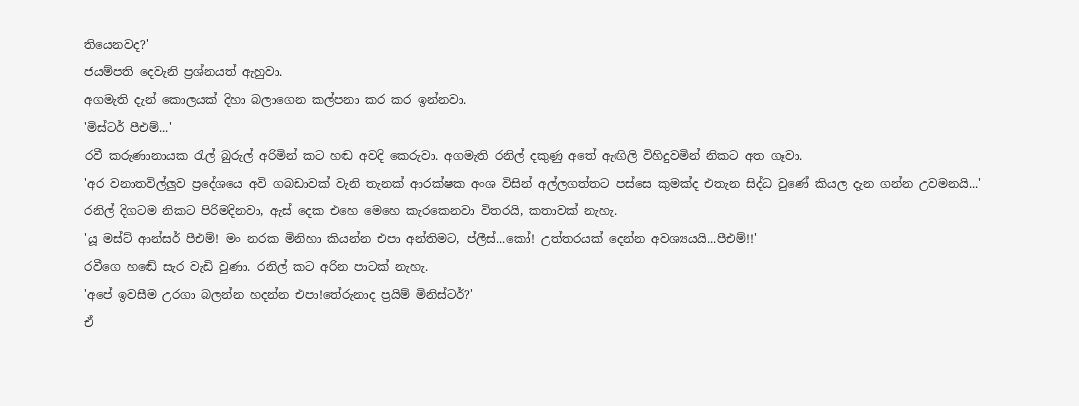තියෙනවද?'
ජයම්පති දෙවැනි ප්‍රශ්නයත් ඇහුවා.
අගමැති දැන් කොලයක් දිහා බලාගෙන කල්පනා කර කර ඉන්නවා.
'මිස්ටර් පීඑම්...'
රවී කරුණානායක රැල් බුරුල් අරිමින් කට හඬ අවදි කෙරුවා. අගමැති රනිල් දකුණු අතේ ඇඟිලි විහිදුවමින් නිකට අත ගෑවා.
'අර වනාතවිල්ලුව ප්‍රදේශයෙ අවි ගබඩාවක් වැනි තැනක් ආරක්ෂක අංශ විසින් අල්ලගත්තට පස්සෙ කුමක්ද එතැන සිද්ධ වුණේ කියල දැන ගන්න උවමනයි...'
රනිල් දිගටම නිකට පිරිමදිනවා, ඇස් දෙක එහෙ මෙහෙ කැරකෙනවා විතරයි, කතාවක් නැහැ.
'යූ මස්ට් ආන්සර් පීඑම්! මං නරක මිනිහා කියන්න එපා අන්තිමට, ප්ලීස්...කෝ! උත්තරයක් දෙන්න අවශ්‍යයයි...පීඑම්!!'
රවීගෙ හඬේ සැර වැඩි වුණා. රනිල් කට අරින පාටක් නැහැ.
'අපේ ඉවසීම උරගා බලන්න හදන්න එපා!තේරුනාද ප්‍රයිම් මිනිස්ටර්?'
ඒ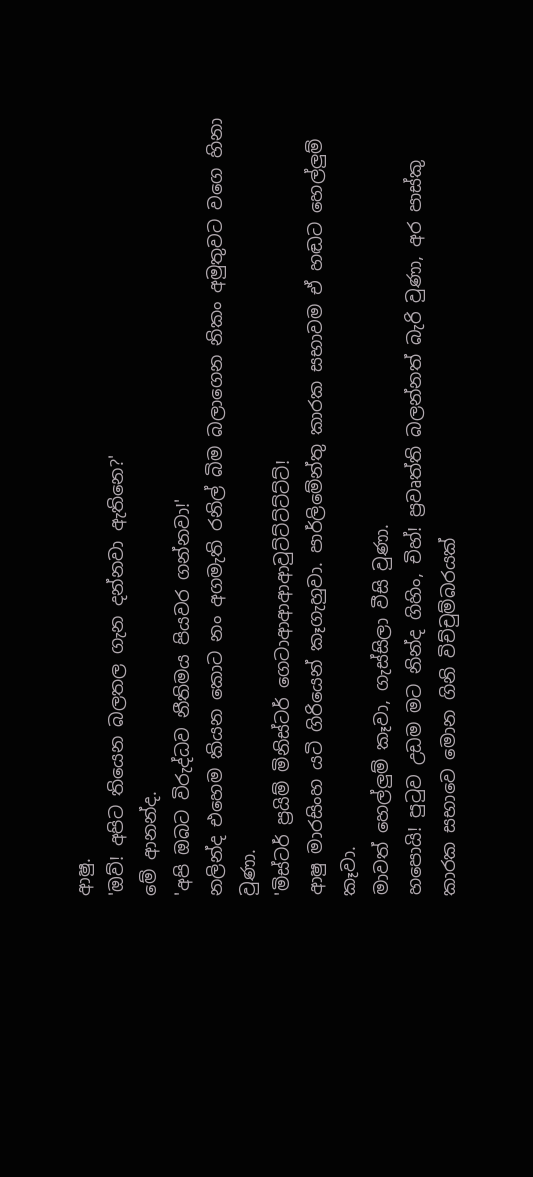ආෂු.
'ඔව්! අපිට තියෙන බලතල ගැන දන්නවා ඇතිනෙ?'
මේ ආනන්ද.
'අපි ඔබට විරුද්ධව නීතිමය පියවර ගන්නවා!'
නලින්ද එහෙම කියන කොට නං අගමැති රනිල් බිම බලාගෙන නිකං අමුතුවට වගෙ හිනා වුණා.
'මිස්ටර් ප්‍රයිම් මිනිස්ටර් ගෙටාආආආආවුට්ට්ට්ට්ට්ට්!
ආෂු මාරසිංහ යටි ගිරියෙන් කෑගැහුවා. පාර්ලිමේන්තු කාරක සභාවම ඒ හඬට හෙල්ලුම් කෑවා.
මාවත් හෙල්ලුම් කෑවා, ගැස්සිලා වීසි වුණා.
හපොයි! පුටුව උඩම මට නින්ද ගිහිං, චිහ්! ප්‍රවෘත්ති බලන්නත් බැරි වුණා, අර පාස්කු කාරක සභාවෙ මොන ගිනි විච්චුම්බරයක්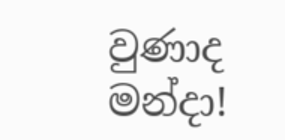වුණාද මන්දා!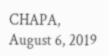CHAPA, August 6, 2019